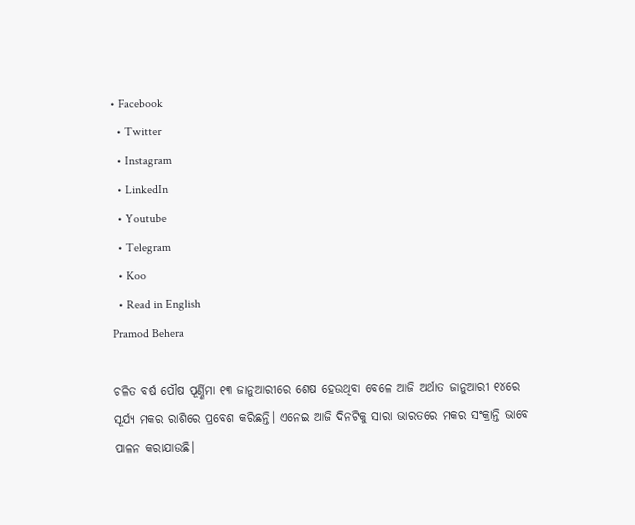• Facebook
  • Twitter
  • Instagram
  • LinkedIn
  • Youtube
  • Telegram
  • Koo
  • Read in English
Pramod Behera

ଚଳିତ ବର୍ଷ ପୌଷ ପୂର୍ଣ୍ଣିମା ୧୩ ଜାନୁଆରୀରେ ଶେଷ ହେଉଥିବା ବେଳେ ଆଜି ଅର୍ଥାତ ଜାନୁଆରୀ ୧୪ରେ ସୂର୍ଯ୍ୟ ମକର ରାଶିରେ ପ୍ରବେଶ କରିଛନ୍ତି। ଏନେଇ ଆଜି ଦିନଟିକୁ ସାରା ଭାରତରେ ମକର ସଂକ୍ରାନ୍ତି ଭାବେ ପାଳନ କରାଯାଉଛି।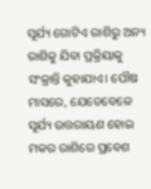ସୂର୍ଯ୍ୟ ଗୋଟିଏ ରାଶିରୁ ଅନ୍ୟ ରାଶିକୁ ଯିବା ପ୍ରକ୍ରିୟାକୁ ସଂକ୍ରାନ୍ତି କୁହାଯାଏ। ପୌଷ ମାସରେ, ଯେତେବେଳେ ସୂର୍ଯ୍ୟ ଉତ୍ତରାୟଣ ହୋଇ ମକର ରାଶିରେ ପ୍ରବେଶ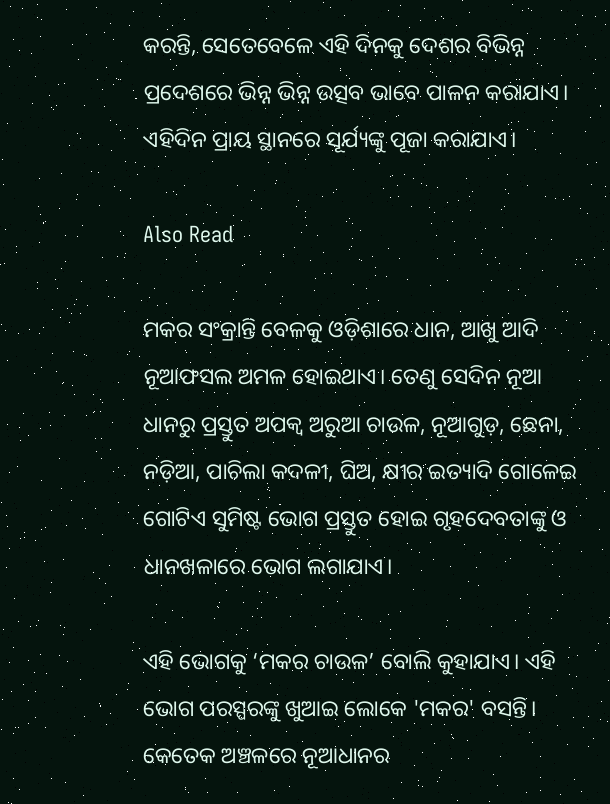କରନ୍ତି, ସେତେବେଳେ ଏହି ଦିନକୁ ଦେଶର ବିଭିନ୍ନ ପ୍ରଦେଶରେ ଭିନ୍ନ ଭିନ୍ନ ଉତ୍ସବ ଭାବେ ପାଳନ କରାଯାଏ। ଏହିଦିନ ପ୍ରାୟ ସ୍ଥାନରେ ସୂର୍ଯ୍ୟଙ୍କୁ ପୂଜା କରାଯାଏ।

Also Read

ମକର ସଂକ୍ରାନ୍ତି ବେଳକୁ ଓଡ଼ିଶାରେ ଧାନ, ଆଖୁ ଆଦି ନୂଆଫସଲ ଅମଳ ହୋଇଥାଏ। ତେଣୁ ସେଦିନ ନୂଆ ଧାନରୁ ପ୍ରସ୍ତୁତ ଅପକ୍ୱ ଅରୁଆ ଚାଉଳ, ନୂଆଗୁଡ଼, ଛେନା, ନଡ଼ିଆ, ପାଚିଲା କଦଳୀ, ଘିଅ, କ୍ଷୀର ଇତ୍ୟାଦି ଗୋଳେଇ ଗୋଟିଏ ସୁମିଷ୍ଟ ଭୋଗ ପ୍ରସ୍ତୁତ ହୋଇ ଗୃହଦେବତାଙ୍କୁ ଓ ଧାନଖଳାରେ ଭୋଗ ଲଗାଯାଏ।

ଏହି ଭୋଗକୁ ‘ମକର ଚାଉଳ’ ବୋଲି କୁହାଯାଏ। ଏହି ଭୋଗ ପରସ୍ପରଙ୍କୁ ଖୁଆଇ ଲୋକେ 'ମକର' ବସନ୍ତି। କେତେକ ଅଞ୍ଚଳରେ ନୂଆଧାନର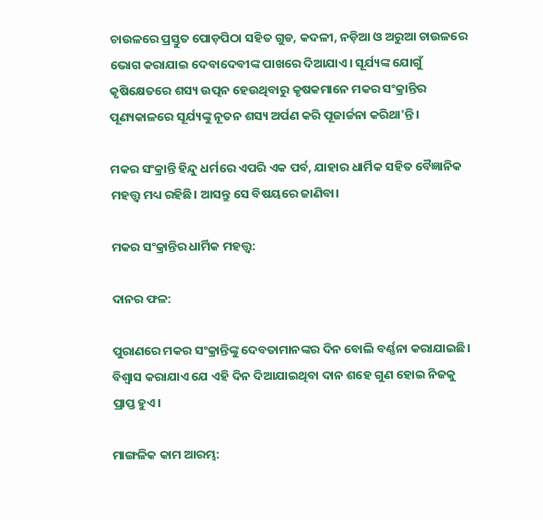ଚାଉଳରେ ପ୍ରସ୍ତୁତ ପୋଡ଼ପିଠା ସହିତ ଗୁଡ, କଦଳୀ, ନଡ଼ିଆ ଓ ଅରୁଆ ଚାଉଳରେ ଭୋଗ କରାଯାଇ ଦେବାଦେବୀଙ୍କ ପାଖରେ ଦିଆଯାଏ। ସୂର୍ଯ୍ୟଙ୍କ ଯୋଗୁଁ କୃଷିକ୍ଷେତରେ ଶସ୍ୟ ଉତ୍ପନ ହେଉଥିବାରୁ କୃଷକମାନେ ମକର ସଂକ୍ରାନ୍ତିର ପୂଣ୍ୟକାଳରେ ସୂର୍ଯ୍ୟଙ୍କୁ ନୂତନ ଶସ୍ୟ ଅର୍ପଣ କରି ପୂଜାର୍ଚ୍ଚନା କରିଥା'ନ୍ତି।

ମକର ସଂକ୍ରାନ୍ତି ହିନ୍ଦୁ ଧର୍ମରେ ଏପରି ଏକ ପର୍ବ, ଯାହାର ଧାର୍ମିକ ସହିତ ବୈଜ୍ଞାନିକ ମହତ୍ତ୍ୱ ମଧ୍ୟ ରହିଛି। ଆସନ୍ତୁ ସେ ବିଷୟରେ ଜାଣିବା।

ମକର ସଂକ୍ରାନ୍ତିର ଧାର୍ମିକ ମହତ୍ତ୍ୱ:

ଦାନର ଫଳ:

ପୁରାଣରେ ମକର ସଂକ୍ରାନ୍ତିଙ୍କୁ ଦେବତାମାନଙ୍କର ଦିନ ବୋଲି ବର୍ଣ୍ଣନା କରାଯାଇଛି। ବିଶ୍ୱାସ କରାଯାଏ ଯେ ଏହି ଦିନ ଦିଆଯାଇଥିବା ଦାନ ଶହେ ଗୁଣ ହୋଇ ନିଜକୁ ପ୍ରାପ୍ତ ହୁଏ।

ମାଙ୍ଗଳିକ କାମ ଆରମ୍ଭ: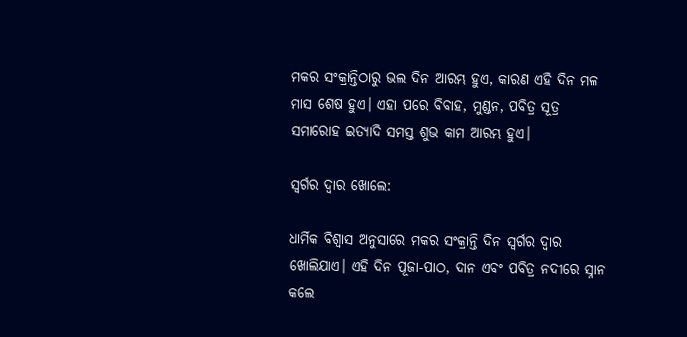ମକର ସଂକ୍ରାନ୍ତିଠାରୁ ଭଲ ଦିନ ଆରମ୍ଭ ହୁଏ, କାରଣ ଏହି ଦିନ ମଳ ମାସ ଶେଷ ହୁଏ। ଏହା ପରେ ବିବାହ, ମୁଣ୍ଡନ, ପବିତ୍ର ସୂତ୍ର ସମାରୋହ ଇତ୍ୟାଦି ସମସ୍ତ ଶୁଭ କାମ ଆରମ୍ଭ ହୁଏ।

ସ୍ୱର୍ଗର ଦ୍ୱାର ଖୋଲେ:

ଧାର୍ମିକ ବିଶ୍ୱାସ ଅନୁସାରେ ମକର ସଂକ୍ରାନ୍ତି ଦିନ ସ୍ୱର୍ଗର ଦ୍ୱାର ଖୋଲିଯାଏ। ଏହି ଦିନ ପୂଜା-ପାଠ, ଦାନ ଏବଂ ପବିତ୍ର ନଦୀରେ ସ୍ନାନ କଲେ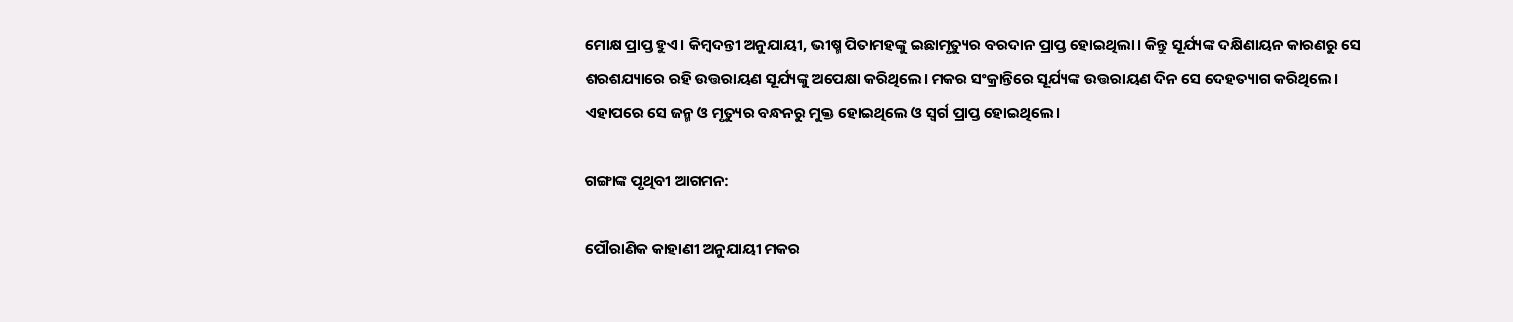ମୋକ୍ଷ ପ୍ରାପ୍ତ ହୁଏ। କିମ୍ବଦନ୍ତୀ ଅନୁଯାୟୀ, ଭୀଷ୍ମ ପିତାମହଙ୍କୁ ଇଛାମୃତ୍ୟୁର ବରଦାନ ପ୍ରାପ୍ତ ହୋଇଥିଲା। କିନ୍ତୁ ସୂର୍ଯ୍ୟଙ୍କ ଦକ୍ଷିଣାୟନ କାରଣରୁ ସେ ଶରଶଯ୍ୟାରେ ରହି ଉତ୍ତରାୟଣ ସୂର୍ଯ୍ୟଙ୍କୁ ଅପେକ୍ଷା କରିଥିଲେ। ମକର ସଂକ୍ରାନ୍ତିରେ ସୂର୍ଯ୍ୟଙ୍କ ଉତ୍ତରାୟଣ ଦିନ ସେ ଦେହତ୍ୟାଗ କରିଥିଲେ। ଏହାପରେ ସେ ଜନ୍ମ ଓ ମୃତ୍ୟୁର ବନ୍ଧନରୁ ମୁକ୍ତ ହୋଇଥିଲେ ଓ ସ୍ୱର୍ଗ ପ୍ରାପ୍ତ ହୋଇଥିଲେ।

ଗଙ୍ଗାଙ୍କ ପୃଥିବୀ ଆଗମନ:

ପୌରାଣିକ କାହାଣୀ ଅନୁଯାୟୀ ମକର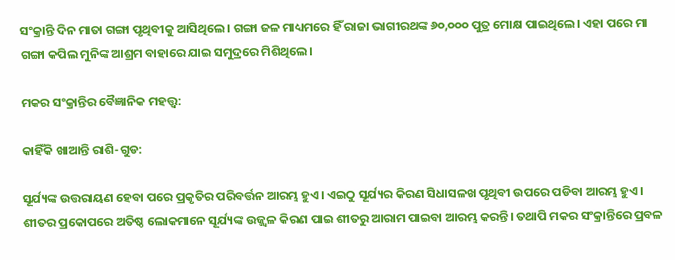ସଂକ୍ରାନ୍ତି ଦିନ ମାତା ଗଙ୍ଗା ପୃଥିବୀକୁ ଆସିଥିଲେ। ଗଙ୍ଗା ଜଳ ମାଧ୍ୟମରେ ହିଁ ରାଜା ଭାଗୀରଥଙ୍କ ୬୦,୦୦୦ ପୁତ୍ର ମୋକ୍ଷ ପାଇଥିଲେ। ଏହା ପରେ ମା ଗଙ୍ଗା କପିଲ ମୁନିଙ୍କ ଆଶ୍ରମ ବାହାରେ ଯାଇ ସମୁଦ୍ରରେ ମିଶିଥିଲେ।

ମକର ସଂକ୍ରାନ୍ତିର ବୈଜ୍ଞାନିକ ମହତ୍ତ୍ୱ:

କାହିଁକି ଖାଆନ୍ତି ରାଶି-ଗୁଡ:

ସୂର୍ଯ୍ୟଙ୍କ ଉତ୍ତରାୟଣ ହେବା ପରେ ପ୍ରକୃତିର ପରିବର୍ତ୍ତନ ଆରମ୍ଭ ହୁଏ। ଏଇଠୁ ସୂର୍ଯ୍ୟର କିରଣ ସିଧାସଳଖ ପୃଥିବୀ ଉପରେ ପଡିବା ଆରମ୍ଭ ହୁଏ। ଶୀତର ପ୍ରକୋପରେ ଅତିଷ୍ଠ ଲୋକମାନେ ସୂର୍ଯ୍ୟଙ୍କ ଉଜ୍ଜ୍ୱଳ କିରଣ ପାଇ ଶୀତରୁ ଆରାମ ପାଇବା ଆରମ୍ଭ କରନ୍ତି। ତଥାପି ମକର ସଂକ୍ରାନ୍ତିରେ ପ୍ରବଳ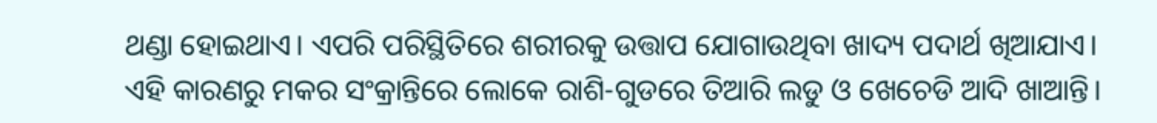ଥଣ୍ଡା ହୋଇଥାଏ। ଏପରି ପରିସ୍ଥିତିରେ ଶରୀରକୁ ଉତ୍ତାପ ଯୋଗାଉଥିବା ଖାଦ୍ୟ ପଦାର୍ଥ ଖିଆଯାଏ। ଏହି କାରଣରୁ ମକର ସଂକ୍ରାନ୍ତିରେ ଲୋକେ ରାଶି-ଗୁଡରେ ତିଆରି ଲଡୁ ଓ ଖେଚେଡି ଆଦି ଖାଆନ୍ତି।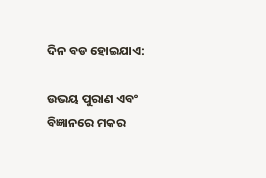ଦିନ ବଡ ହୋଇଯାଏ:

ଉଭୟ ପୁରାଣ ଏବଂ ବିଜ୍ଞାନରେ ମକର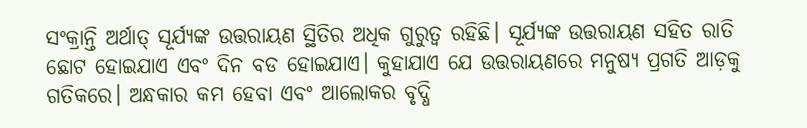ସଂକ୍ରାନ୍ତି ଅର୍ଥାତ୍ ସୂର୍ଯ୍ୟଙ୍କ ଉତ୍ତରାୟଣ ସ୍ଥିତିର ଅଧିକ ଗୁରୁତ୍ୱ ରହିଛି। ସୂର୍ଯ୍ୟଙ୍କ ଉତ୍ତରାୟଣ ସହିତ ରାତି ଛୋଟ ହୋଇଯାଏ ଏବଂ ଦିନ ବଡ ହୋଇଯାଏ। କୁହାଯାଏ ଯେ ଉତ୍ତରାୟଣରେ ମନୁଷ୍ୟ ପ୍ରଗତି ଆଡ଼କୁ ଗତିକରେ। ଅନ୍ଧକାର କମ ହେବା ଏବଂ ଆଲୋକର ବୃଦ୍ଧି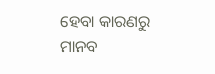ହେବା କାରଣରୁ ମାନବ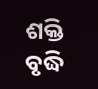ଶକ୍ତି ବୃଦ୍ଧି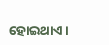ହୋଇଥାଏ।